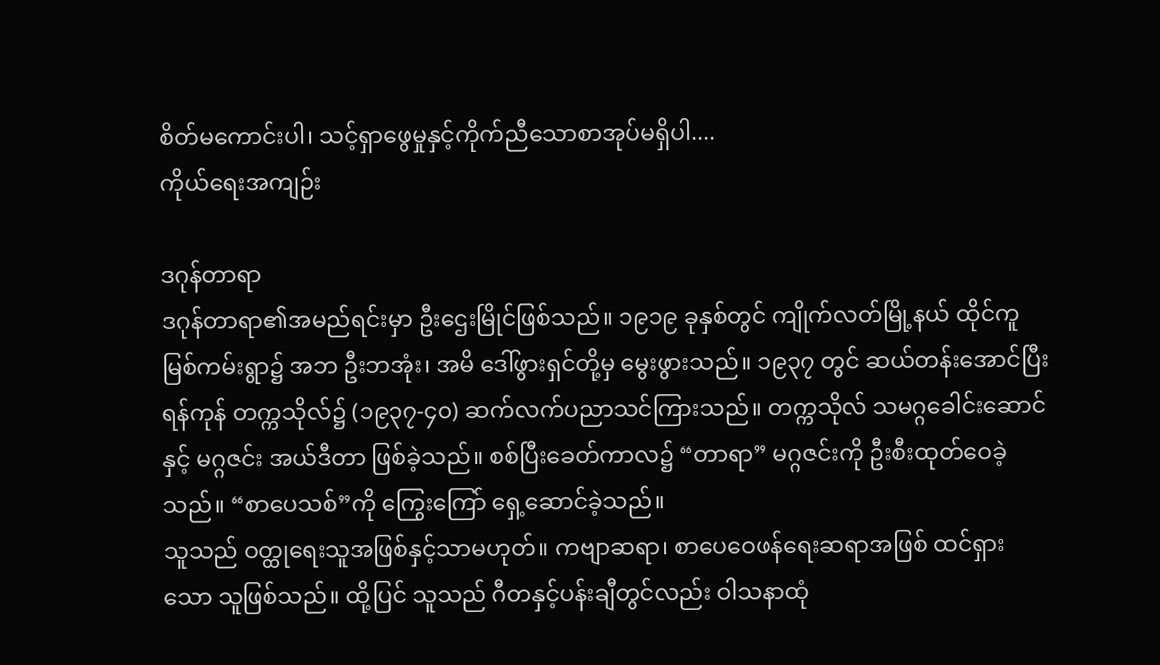စိတ်မကောင်းပါ၊ သင့်ရှာဖွေမှုနှင့်ကိုက်ညီသောစာအုပ်မရှိပါ....
ကိုယ်ရေးအကျဉ်း

ဒဂုန်တာရာ
ဒဂုန်တာရာ၏အမည်ရင်းမှာ ဦးဌေးမြိုင်ဖြစ်သည်။ ၁၉၁၉ ခုနှစ်တွင် ကျိုက်လတ်မြို့နယ် ထိုင်ကူ မြစ်ကမ်းရွာ၌ အဘ ဦးဘအုံး၊ အမိ ဒေါ်ဖွားရှင်တို့မှ မွေးဖွားသည်။ ၁၉၃၇ တွင် ဆယ်တန်းအောင်ပြီး ရန်ကုန် တက္ကသိုလ်၌ (၁၉၃၇-၄၀) ဆက်လက်ပညာသင်ကြားသည်။ တက္ကသိုလ် သမဂ္ဂခေါင်းဆောင်နှင့် မဂ္ဂဇင်း အယ်ဒီတာ ဖြစ်ခဲ့သည်။ စစ်ပြီးခေတ်ကာလ၌ “တာရာ” မဂ္ဂဇင်းကို ဦးစီးထုတ်ဝေခဲ့သည်။ “စာပေသစ်”ကို ကြွေးကြော် ရှေ့ဆောင်ခဲ့သည်။
သူသည် ဝတ္ထုရေးသူအဖြစ်နှင့်သာမဟုတ်။ ကဗျာဆရာ၊ စာပေဝေဖန်ရေးဆရာအဖြစ် ထင်ရှားသော သူဖြစ်သည်။ ထို့ပြင် သူသည် ဂီတနှင့်ပန်းချီတွင်လည်း ဝါသနာထုံ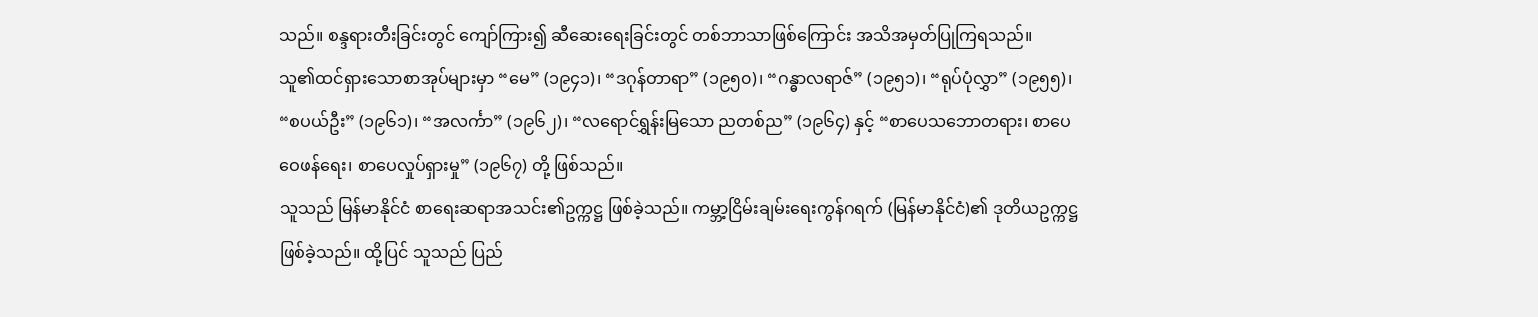သည်။ စန္ဒရားတီးခြင်းတွင် ကျော်ကြား၍ ဆီဆေးရေးခြင်းတွင် တစ်ဘာသာဖြစ်ကြောင်း အသိအမှတ်ပြုကြရသည်။
သူ၏ထင်ရှားသောစာအုပ်များမှာ “မေ” (၁၉၄၁)၊ “ဒဂုန်တာရာ” (၁၉၅၀)၊ “ဂန္ဓာလရာဇ်” (၁၉၅၁)၊ “ရုပ်ပုံလွှာ” (၁၉၅၅)၊ “စပယ်ဦး” (၁၉၆၁)၊ “အလင်္ကာ” (၁၉၆၂)၊ “လရောင်ရွှန်းမြသော ညတစ်ည” (၁၉၆၄) နှင့် “စာပေသဘောတရား၊ စာပေဝေဖန်ရေး၊ စာပေလှုပ်ရှားမှု” (၁၉၆၇) တို့ ဖြစ်သည်။
သူသည် မြန်မာနိုင်ငံ စာရေးဆရာအသင်း၏ဥက္ကဋ္ဌ ဖြစ်ခဲ့သည်။ ကမ္ဘာ့ငြိမ်းချမ်းရေးကွန်ဂရက် (မြန်မာနိုင်ငံ)၏ ဒုတိယဥက္ကဋ္ဌဖြစ်ခဲ့သည်။ ထို့ပြင် သူသည် ပြည်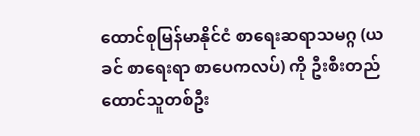ထောင်စုမြန်မာနိုင်ငံ စာရေးဆရာသမဂ္ဂ (ယခင် စာရေးရာ စာပေကလပ်) ကို ဦးစီးတည်ထောင်သူတစ်ဦး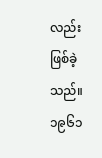လည်း ဖြစ်ခဲ့သည်။
၁၉၆၁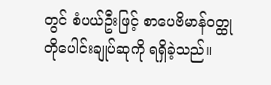တွင် စံပယ်ဦးဖြင့် စာပေဗိမာန်ဝတ္ထုတိုပေါင်းချုပ်ဆုကို ရရှိခဲ့သည်။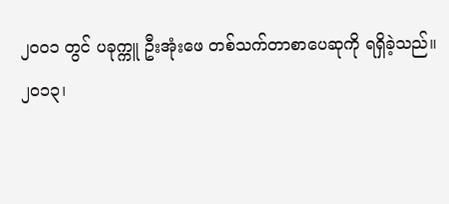၂၀၀၁ တွင် ပခုက္ကူ ဦးအုံးဖေ တစ်သက်တာစာပေဆုကို ရရှိခဲ့သည်။
၂၀၁၃၊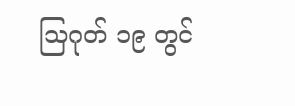သြဂုတ် ၁၉ တွင်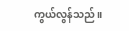ကွယ်လွန်သည်။